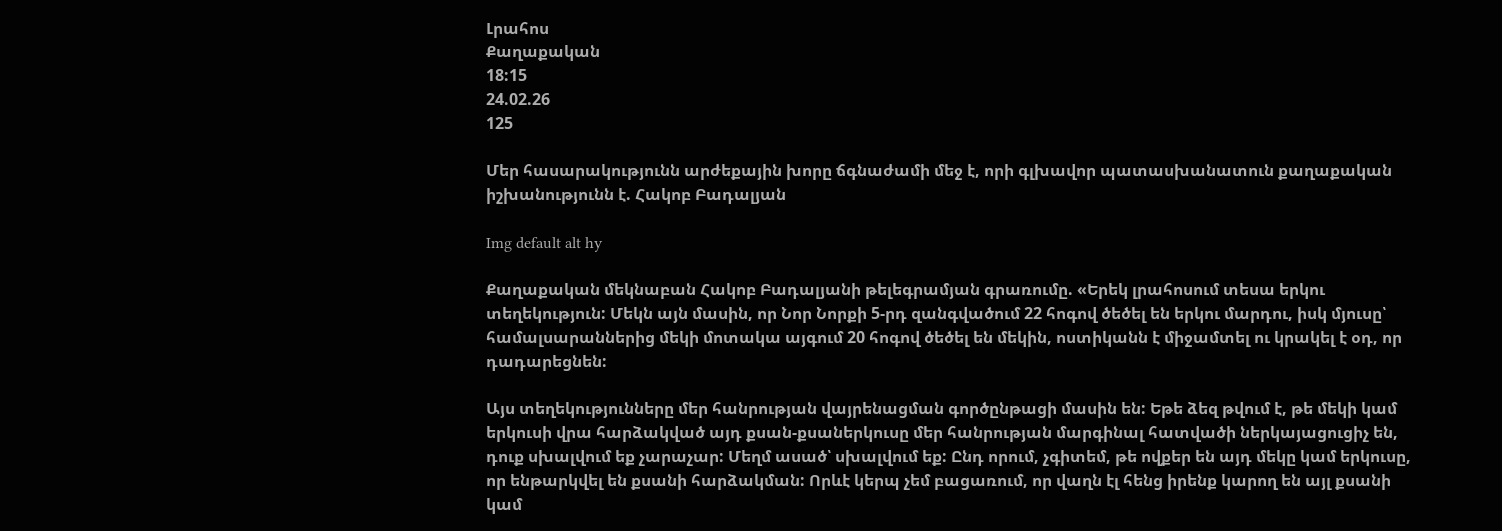Լրահոս
Քաղաքական
18:15
24.02.26
125

Մեր հասարակությունն արժեքային խորը ճգնաժամի մեջ է, որի գլխավոր պատասխանատուն քաղաքական իշխանությունն է. Հակոբ Բադալյան

Img default alt hy

Քաղաքական մեկնաբան Հակոբ Բադալյանի թելեգրամյան գրառումը. «Երեկ լրահոսում տեսա երկու տեղեկություն: Մեկն այն մասին, որ Նոր Նորքի 5-րդ զանգվածում 22 հոգով ծեծել են երկու մարդու, իսկ մյուսը՝ համալսարաններից մեկի մոտակա այգում 20 հոգով ծեծել են մեկին, ոստիկանն է միջամտել ու կրակել է օդ, որ դադարեցնեն:

Այս տեղեկությունները մեր հանրության վայրենացման գործընթացի մասին են: Եթե ձեզ թվում է, թե մեկի կամ երկուսի վրա հարձակված այդ քսան-քսաներկուսը մեր հանրության մարգինալ հատվածի ներկայացուցիչ են, դուք սխալվում եք չարաչար: Մեղմ ասած՝ սխալվում եք: Ընդ որում, չգիտեմ, թե ովքեր են այդ մեկը կամ երկուսը, որ ենթարկվել են քսանի հարձակման: Որևէ կերպ չեմ բացառում, որ վաղն էլ հենց իրենք կարող են այլ քսանի կամ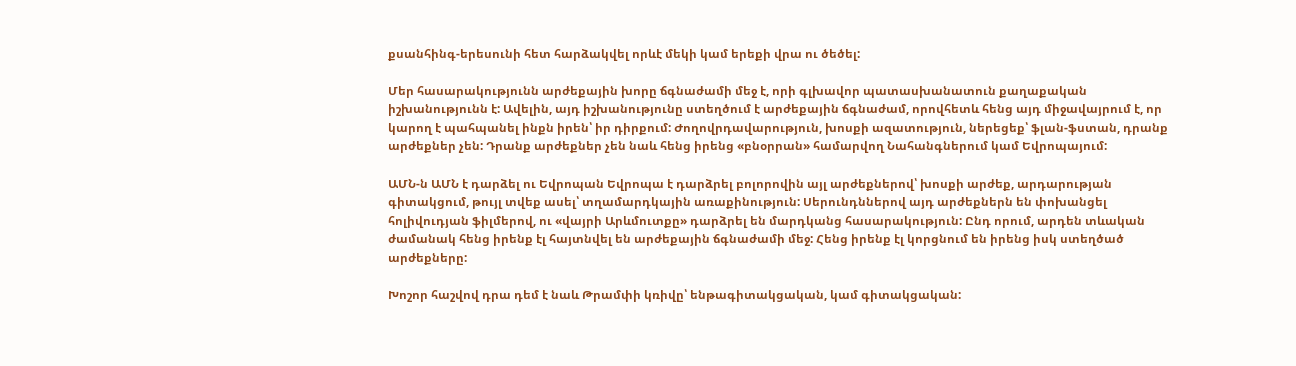քսանհինգ-երեսունի հետ հարձակվել որևէ մեկի կամ երեքի վրա ու ծեծել:

Մեր հասարակությունն արժեքային խորը ճգնաժամի մեջ է, որի գլխավոր պատասխանատուն քաղաքական իշխանությունն է: Ավելին, այդ իշխանությունը ստեղծում է արժեքային ճգնաժամ, որովհետև հենց այդ միջավայրում է, որ կարող է պահպանել ինքն իրեն՝ իր դիրքում: Ժողովրդավարություն, խոսքի ազատություն, ներեցեք՝ ֆլան-ֆստան, դրանք արժեքներ չեն: Դրանք արժեքներ չեն նաև հենց իրենց «բնօրրան» համարվող Նահանգներում կամ Եվրոպայում:

ԱՄՆ-ն ԱՄՆ է դարձել ու Եվրոպան Եվրոպա է դարձրել բոլորովին այլ արժեքներով՝ խոսքի արժեք, արդարության գիտակցում, թույլ տվեք ասել՝ տղամարդկային առաքինություն: Սերունդններով այդ արժեքներն են փոխանցել հոլիվուդյան ֆիլմերով, ու «վայրի Արևմուտքը» դարձրել են մարդկանց հասարակություն: Ընդ որում, արդեն տևական ժամանակ հենց իրենք էլ հայտնվել են արժեքային ճգնաժամի մեջ: Հենց իրենք էլ կորցնում են իրենց իսկ ստեղծած արժեքները:

Խոշոր հաշվով դրա դեմ է նաև Թրամփի կռիվը՝ ենթագիտակցական, կամ գիտակցական: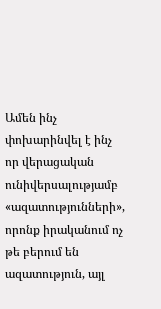Ամեն ինչ փոխարինվել է ինչ որ վերացական ունիվերսալությամբ «ազատությունների», որոնք իրականում ոչ թե բերում են ազատություն, այլ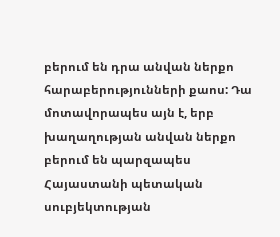բերում են դրա անվան ներքո հարաբերությունների քաոս: Դա մոտավորապես այն է, երբ խաղաղության անվան ներքո բերում են պարզապես Հայաստանի պետական սուբյեկտության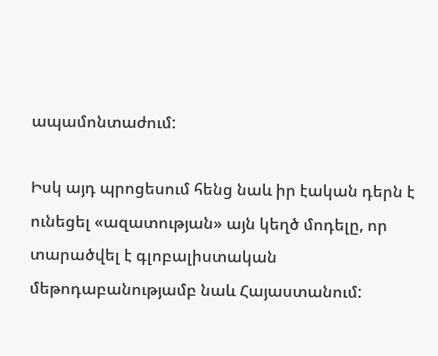ապամոնտաժում:

Իսկ այդ պրոցեսում հենց նաև իր էական դերն է ունեցել «ազատության» այն կեղծ մոդելը, որ տարածվել է գլոբալիստական մեթոդաբանությամբ նաև Հայաստանում: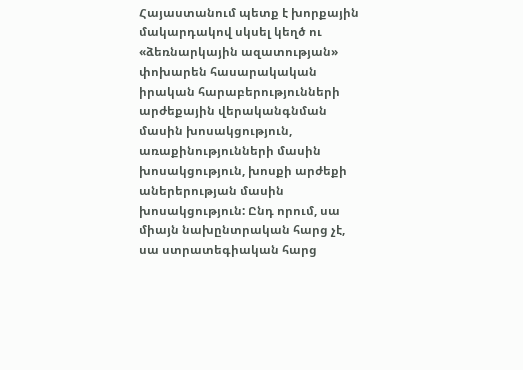Հայաստանում պետք է խորքային մակարդակով սկսել կեղծ ու «ձեռնարկային ազատության» փոխարեն հասարակական իրական հարաբերությունների արժեքային վերականգնման մասին խոսակցություն, առաքինությունների մասին խոսակցություն, խոսքի արժեքի աներերության մասին խոսակցություն: Ընդ որում, սա միայն նախընտրական հարց չէ, սա ստրատեգիական հարց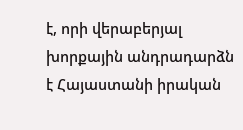է, որի վերաբերյալ խորքային անդրադարձն է Հայաստանի իրական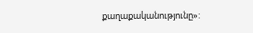քաղաքականությունը»: